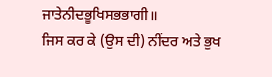ਜਾਤੇਨੀਦਭੂਖਿਸਭਭਾਗੀ॥
ਜਿਸ ਕਰ ਕੇ (ਉਸ ਦੀ) ਨੀਂਦਰ ਅਤੇ ਭੁਖ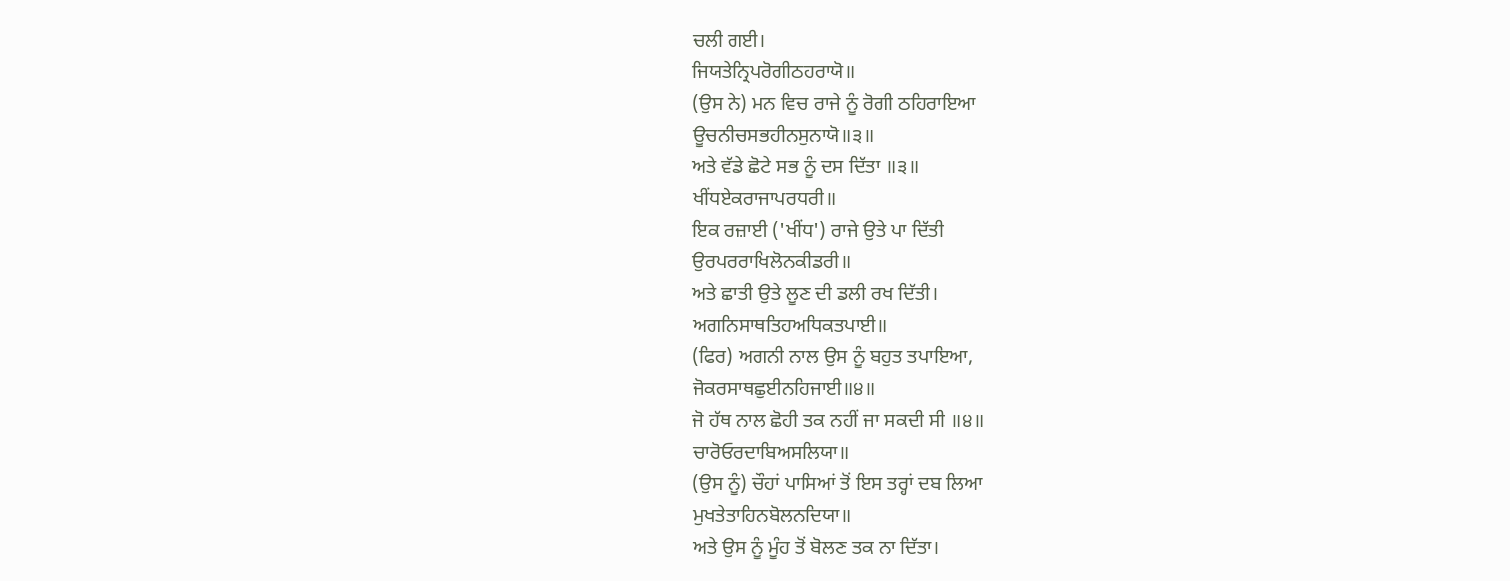ਚਲੀ ਗਈ।
ਜਿਯਤੇਨ੍ਰਿਪਰੋਗੀਠਹਰਾਯੋ॥
(ਉਸ ਨੇ) ਮਨ ਵਿਚ ਰਾਜੇ ਨੂੰ ਰੋਗੀ ਠਹਿਰਾਇਆ
ਊਚਨੀਚਸਭਹੀਨਸੁਨਾਯੋ॥੩॥
ਅਤੇ ਵੱਡੇ ਛੋਟੇ ਸਭ ਨੂੰ ਦਸ ਦਿੱਤਾ ॥੩॥
ਖੀਂਧਏਕਰਾਜਾਪਰਧਰੀ॥
ਇਕ ਰਜ਼ਾਈ ('ਖੀਂਧ') ਰਾਜੇ ਉਤੇ ਪਾ ਦਿੱਤੀ
ਉਰਪਰਰਾਖਿਲੋਨਕੀਡਰੀ॥
ਅਤੇ ਛਾਤੀ ਉਤੇ ਲੂਣ ਦੀ ਡਲੀ ਰਖ ਦਿੱਤੀ।
ਅਗਨਿਸਾਥਤਿਹਅਧਿਕਤਪਾਈ॥
(ਫਿਰ) ਅਗਨੀ ਨਾਲ ਉਸ ਨੂੰ ਬਹੁਤ ਤਪਾਇਆ,
ਜੋਕਰਸਾਥਛੁਈਨਹਿਜਾਈ॥੪॥
ਜੋ ਹੱਥ ਨਾਲ ਛੋਹੀ ਤਕ ਨਹੀਂ ਜਾ ਸਕਦੀ ਸੀ ॥੪॥
ਚਾਰੋਓਰਦਾਬਿਅਸਲਿਯਾ॥
(ਉਸ ਨੂੰ) ਚੌਹਾਂ ਪਾਸਿਆਂ ਤੋਂ ਇਸ ਤਰ੍ਹਾਂ ਦਬ ਲਿਆ
ਮੁਖਤੇਤਾਹਿਨਬੋਲਨਦਿਯਾ॥
ਅਤੇ ਉਸ ਨੂੰ ਮੂੰਹ ਤੋਂ ਬੋਲਣ ਤਕ ਨਾ ਦਿੱਤਾ।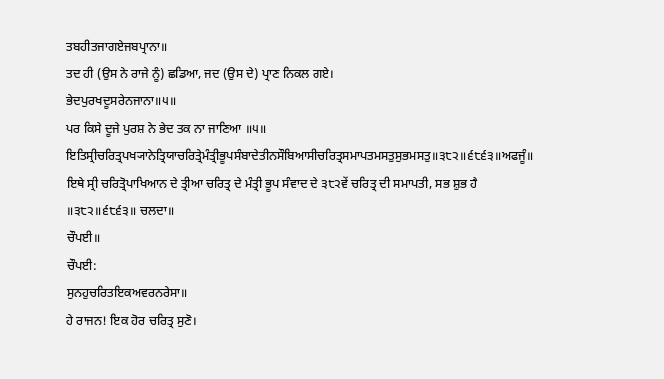ਤਬਹੀਤਜਾਗਏਜਬਪ੍ਰਾਨਾ॥
ਤਦ ਹੀ (ਉਸ ਨੇ ਰਾਜੇ ਨੂੰ) ਛਡਿਆ, ਜਦ (ਉਸ ਦੇ) ਪ੍ਰਾਣ ਨਿਕਲ ਗਏ।
ਭੇਦਪੁਰਖਦੂਸਰੇਨਜਾਨਾ॥੫॥
ਪਰ ਕਿਸੇ ਦੂਜੇ ਪੁਰਸ਼ ਨੇ ਭੇਦ ਤਕ ਨਾ ਜਾਣਿਆ ॥੫॥
ਇਤਿਸ੍ਰੀਚਰਿਤ੍ਰਪਖ੍ਯਾਨੇਤ੍ਰਿਯਾਚਰਿਤ੍ਰੇਮੰਤ੍ਰੀਭੂਪਸੰਬਾਦੇਤੀਨਸੌਬਿਆਸੀਚਰਿਤ੍ਰਸਮਾਪਤਮਸਤੁਸੁਭਮਸਤੁ॥੩੮੨॥੬੮੬੩॥ਅਫਜੂੰ॥
ਇਥੇ ਸ੍ਰੀ ਚਰਿਤ੍ਰੋਪਾਖਿਆਨ ਦੇ ਤ੍ਰੀਆ ਚਰਿਤ੍ਰ ਦੇ ਮੰਤ੍ਰੀ ਭੂਪ ਸੰਵਾਦ ਦੇ ੩੮੨ਵੇਂ ਚਰਿਤ੍ਰ ਦੀ ਸਮਾਪਤੀ, ਸਭ ਸ਼ੁਭ ਹੈ ॥੩੮੨॥੬੮੬੩॥ ਚਲਦਾ॥
ਚੌਪਈ॥
ਚੌਪਈ:
ਸੁਨਹੁਚਰਿਤਇਕਅਵਰਨਰੇਸਾ॥
ਹੇ ਰਾਜਨ! ਇਕ ਹੋਰ ਚਰਿਤ੍ਰ ਸੁਣੋ।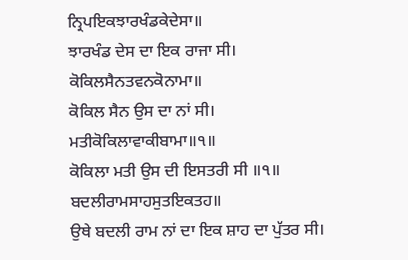ਨ੍ਰਿਪਇਕਝਾਰਖੰਡਕੇਦੇਸਾ॥
ਝਾਰਖੰਡ ਦੇਸ ਦਾ ਇਕ ਰਾਜਾ ਸੀ।
ਕੋਕਿਲਸੈਨਤਵਨਕੋਨਾਮਾ॥
ਕੋਕਿਲ ਸੈਨ ਉਸ ਦਾ ਨਾਂ ਸੀ।
ਮਤੀਕੋਕਿਲਾਵਾਕੀਬਾਮਾ॥੧॥
ਕੋਕਿਲਾ ਮਤੀ ਉਸ ਦੀ ਇਸਤਰੀ ਸੀ ॥੧॥
ਬਦਲੀਰਾਮਸਾਹਸੁਤਇਕਤਹ॥
ਉਥੇ ਬਦਲੀ ਰਾਮ ਨਾਂ ਦਾ ਇਕ ਸ਼ਾਹ ਦਾ ਪੁੱਤਰ ਸੀ।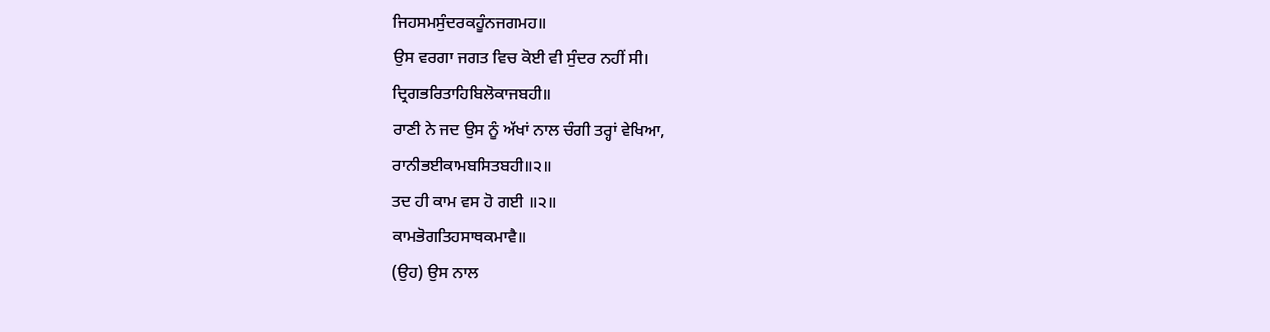ਜਿਹਸਮਸੁੰਦਰਕਹੂੰਨਜਗਮਹ॥
ਉਸ ਵਰਗਾ ਜਗਤ ਵਿਚ ਕੋਈ ਵੀ ਸੁੰਦਰ ਨਹੀਂ ਸੀ।
ਦ੍ਰਿਗਭਰਿਤਾਹਿਬਿਲੋਕਾਜਬਹੀ॥
ਰਾਣੀ ਨੇ ਜਦ ਉਸ ਨੂੰ ਅੱਖਾਂ ਨਾਲ ਚੰਗੀ ਤਰ੍ਹਾਂ ਵੇਖਿਆ,
ਰਾਨੀਭਈਕਾਮਬਸਿਤਬਹੀ॥੨॥
ਤਦ ਹੀ ਕਾਮ ਵਸ ਹੋ ਗਈ ॥੨॥
ਕਾਮਭੋਗਤਿਹਸਾਥਕਮਾਵੈ॥
(ਉਹ) ਉਸ ਨਾਲ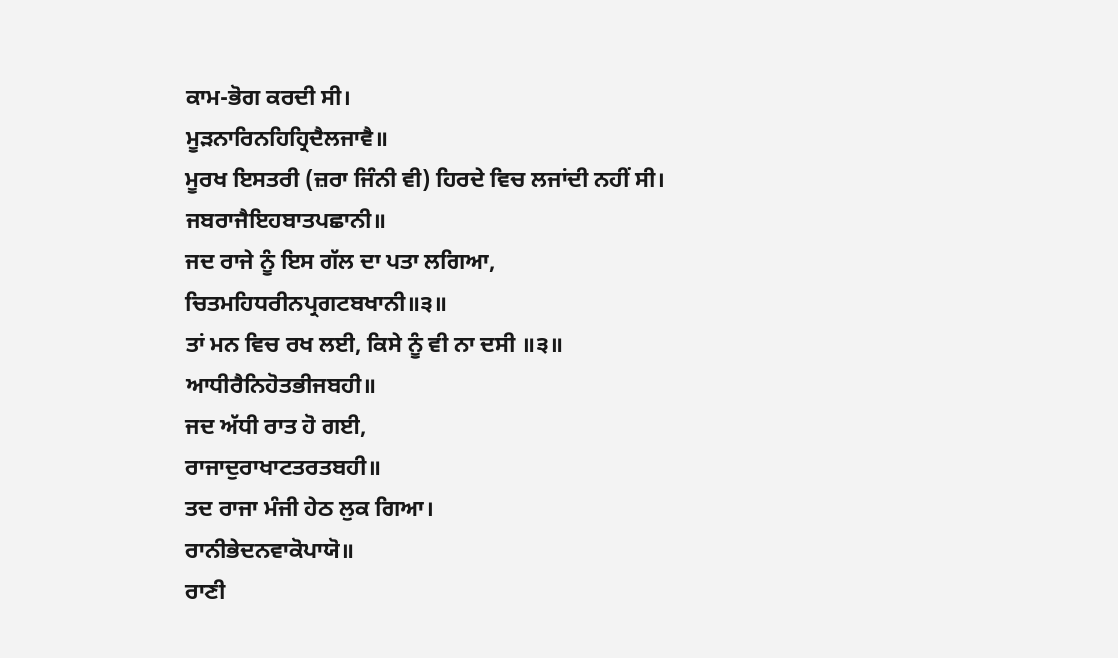ਕਾਮ-ਭੋਗ ਕਰਦੀ ਸੀ।
ਮੂੜਨਾਰਿਨਹਿਹ੍ਰਿਦੈਲਜਾਵੈ॥
ਮੂਰਖ ਇਸਤਰੀ (ਜ਼ਰਾ ਜਿੰਨੀ ਵੀ) ਹਿਰਦੇ ਵਿਚ ਲਜਾਂਦੀ ਨਹੀਂ ਸੀ।
ਜਬਰਾਜੈਇਹਬਾਤਪਛਾਨੀ॥
ਜਦ ਰਾਜੇ ਨੂੰ ਇਸ ਗੱਲ ਦਾ ਪਤਾ ਲਗਿਆ,
ਚਿਤਮਹਿਧਰੀਨਪ੍ਰਗਟਬਖਾਨੀ॥੩॥
ਤਾਂ ਮਨ ਵਿਚ ਰਖ ਲਈ, ਕਿਸੇ ਨੂੰ ਵੀ ਨਾ ਦਸੀ ॥੩॥
ਆਧੀਰੈਨਿਹੋਤਭੀਜਬਹੀ॥
ਜਦ ਅੱਧੀ ਰਾਤ ਹੋ ਗਈ,
ਰਾਜਾਦੁਰਾਖਾਟਤਰਤਬਹੀ॥
ਤਦ ਰਾਜਾ ਮੰਜੀ ਹੇਠ ਲੁਕ ਗਿਆ।
ਰਾਨੀਭੇਦਨਵਾਕੋਪਾਯੋ॥
ਰਾਣੀ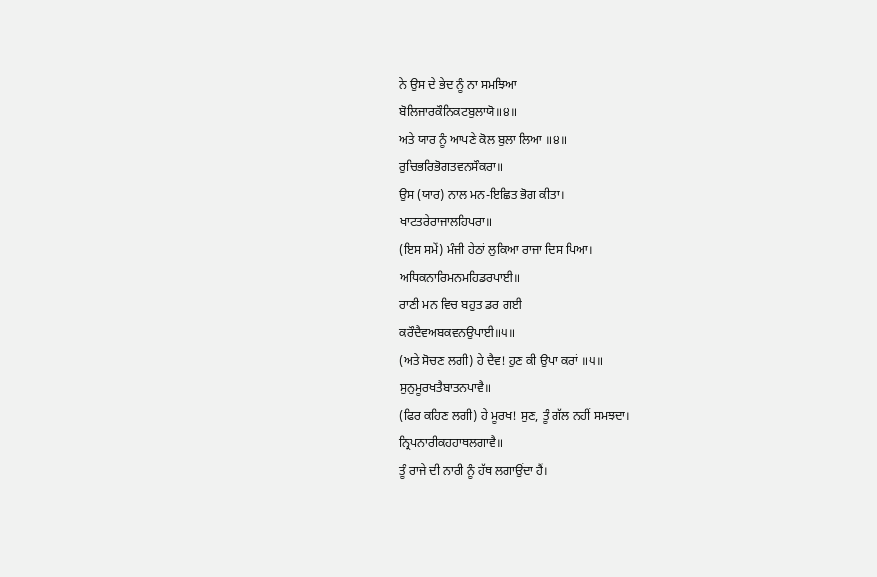ਨੇ ਉਸ ਦੇ ਭੇਦ ਨੂੰ ਨਾ ਸਮਝਿਆ
ਬੋਲਿਜਾਰਕੌਨਿਕਟਬੁਲਾਯੋ॥੪॥
ਅਤੇ ਯਾਰ ਨੂੰ ਆਪਣੇ ਕੋਲ ਬੁਲਾ ਲਿਆ ॥੪॥
ਰੁਚਿਭਰਿਭੋਗਤਵਨਸੌਕਰਾ॥
ਉਸ (ਯਾਰ) ਨਾਲ ਮਨ-ਇਛਿਤ ਭੋਗ ਕੀਤਾ।
ਖਾਟਤਰੇਰਾਜਾਲਹਿਪਰਾ॥
(ਇਸ ਸਮੇਂ) ਮੰਜੀ ਹੇਠਾਂ ਲੁਕਿਆ ਰਾਜਾ ਦਿਸ ਪਿਆ।
ਅਧਿਕਨਾਰਿਮਨਮਹਿਡਰਪਾਈ॥
ਰਾਣੀ ਮਨ ਵਿਚ ਬਹੁਤ ਡਰ ਗਈ
ਕਰੌਦੈਵਅਬਕਵਨਉਪਾਈ॥੫॥
(ਅਤੇ ਸੋਚਣ ਲਗੀ) ਹੇ ਦੈਵ! ਹੁਣ ਕੀ ਉਪਾ ਕਰਾਂ ॥੫॥
ਸੁਨੁਮੂਰਖਤੈਬਾਤਨਪਾਵੈ॥
(ਫਿਰ ਕਹਿਣ ਲਗੀ) ਹੇ ਮੂਰਖ! ਸੁਣ, ਤੂੰ ਗੱਲ ਨਹੀਂ ਸਮਝਦਾ।
ਨ੍ਰਿਪਨਾਰੀਕਹਹਾਥਲਗਾਵੈ॥
ਤੂੰ ਰਾਜੇ ਦੀ ਨਾਰੀ ਨੂੰ ਹੱਥ ਲਗਾਉਂਦਾ ਹੈਂ।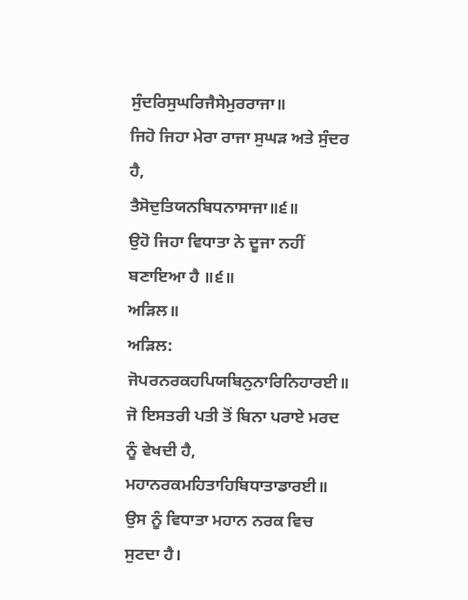ਸੁੰਦਰਿਸੁਘਰਿਜੈਸੇਮੁਰਰਾਜਾ॥
ਜਿਹੋ ਜਿਹਾ ਮੇਰਾ ਰਾਜਾ ਸੁਘੜ ਅਤੇ ਸੁੰਦਰ ਹੈ,
ਤੈਸੋਦੁਤਿਯਨਬਿਧਨਾਸਾਜਾ॥੬॥
ਉਹੋ ਜਿਹਾ ਵਿਧਾਤਾ ਨੇ ਦੂਜਾ ਨਹੀਂ ਬਣਾਇਆ ਹੈ ॥੬॥
ਅੜਿਲ॥
ਅੜਿਲ:
ਜੋਪਰਨਰਕਹਪਿਯਬਿਨੁਨਾਰਿਨਿਹਾਰਈ॥
ਜੋ ਇਸਤਰੀ ਪਤੀ ਤੋਂ ਬਿਨਾ ਪਰਾਏ ਮਰਦ ਨੂੰ ਵੇਖਦੀ ਹੈ,
ਮਹਾਨਰਕਮਹਿਤਾਹਿਬਿਧਾਤਾਡਾਰਈ॥
ਉਸ ਨੂੰ ਵਿਧਾਤਾ ਮਹਾਨ ਨਰਕ ਵਿਚ ਸੁਟਦਾ ਹੈ।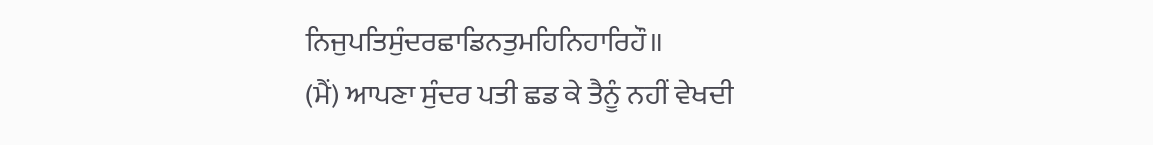ਨਿਜੁਪਤਿਸੁੰਦਰਛਾਡਿਨਤੁਮਹਿਨਿਹਾਰਿਹੌ॥
(ਮੈਂ) ਆਪਣਾ ਸੁੰਦਰ ਪਤੀ ਛਡ ਕੇ ਤੈਨੂੰ ਨਹੀਂ ਵੇਖਦੀ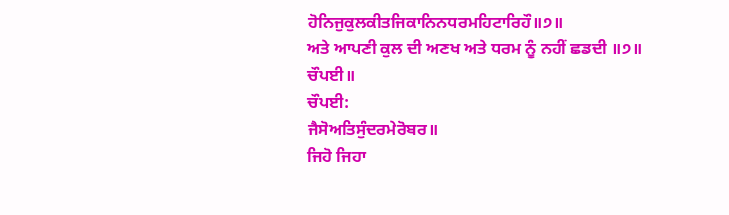ਹੋਨਿਜੁਕੁਲਕੀਤਜਿਕਾਨਿਨਧਰਮਹਿਟਾਰਿਹੌ॥੭॥
ਅਤੇ ਆਪਣੀ ਕੁਲ ਦੀ ਅਣਖ ਅਤੇ ਧਰਮ ਨੂੰ ਨਹੀਂ ਛਡਦੀ ॥੭॥
ਚੌਪਈ॥
ਚੌਪਈ:
ਜੈਸੋਅਤਿਸੁੰਦਰਮੇਰੋਬਰ॥
ਜਿਹੋ ਜਿਹਾ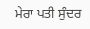ਮੇਰਾ ਪਤੀ ਸੁੰਦਰ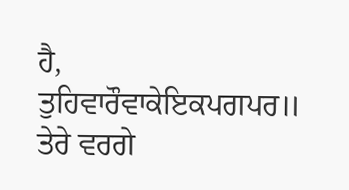ਹੈ,
ਤੁਹਿਵਾਰੌਵਾਕੇਇਕਪਗਪਰ॥
ਤੇਰੇ ਵਰਗੇ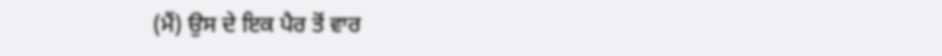(ਮੈਂ) ਉਸ ਦੇ ਇਕ ਪੈਰ ਤੋਂ ਵਾਰ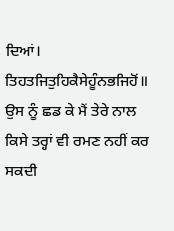ਦਿਆਂ।
ਤਿਹਤਜਿਤੁਹਿਕੈਸੇਹੂੰਨਭਜਿਹੋਂ॥
ਉਸ ਨੂੰ ਛਡ ਕੇ ਮੈਂ ਤੇਰੇ ਨਾਲ ਕਿਸੇ ਤਰ੍ਹਾਂ ਵੀ ਰਮਣ ਨਹੀਂ ਕਰ ਸਕਦੀ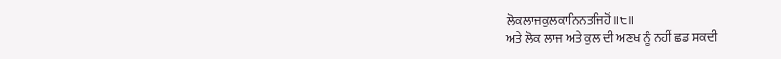ਲੋਕਲਾਜਕੁਲਕਾਨਿਨਤਜਿਹੋਂ॥੮॥
ਅਤੇ ਲੋਕ ਲਾਜ ਅਤੇ ਕੁਲ ਦੀ ਅਣਖ ਨੂੰ ਨਹੀਂ ਛਡ ਸਕਦੀ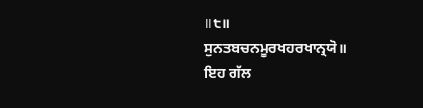॥੮॥
ਸੁਨਤਬਚਨਮੂਰਖਹਰਖਾਨ੍ਰਯੋ॥
ਇਹ ਗੱਲ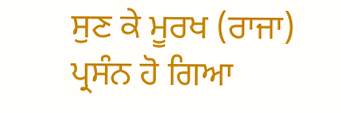ਸੁਣ ਕੇ ਮੂਰਖ (ਰਾਜਾ) ਪ੍ਰਸੰਨ ਹੋ ਗਿਆ